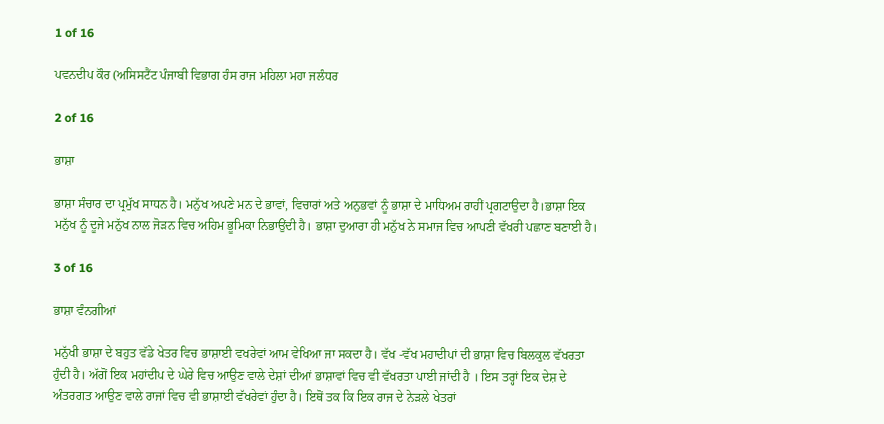1 of 16

ਪਵਨਦੀਪ ਕੌਰ (ਅਸਿਸਟੈਂਟ ਪੰਜਾਬੀ ਵਿਭਾਗ ਹੰਸ ਰਾਜ ਮਹਿਲਾ ਮਹਾ ਜਲੰਧਰ

2 of 16

ਭਾਸ਼ਾ

ਭਾਸ਼ਾ ਸੰਚਾਰ ਦਾ ਪ੍ਰਮੁੱਖ ਸਾਧਨ ਹੈ। ਮਨੁੱਖ ਅਪਣੇ ਮਨ ਦੇ ਭਾਵਾਂ, ਵਿਚਾਰਾਂ ਅਤੇ ਅਨੁਭਵਾਂ ਨੂੰ ਭਾਸ਼ਾ ਦੇ ਮਾਧਿਅਮ ਰਾਹੀਂ ਪ੍ਰਗਟਾਉਦਾ ਹੈ।ਭਾਸ਼ਾ ਇਕ ਮਨੁੱਖ ਨੂੰ ਦੂਜੇ ਮਨੁੱਖ ਨਾਲ ਜੋੜਨ ਵਿਚ ਅਹਿਮ ਭੂਮਿਕਾ ਨਿਭਾਉਂਦੀ ਹੈ। ਭਾਸ਼ਾ ਦੁਆਰਾ ਹੀ ਮਨੁੱਖ ਨੇ ਸਮਾਜ ਵਿਚ ਆਪਣੀ ਵੱਖਰੀ ਪਛਾਣ ਬਣਾਈ ਹੈ।

3 of 16

ਭਾਸ਼ਾ ਵੰਨਗੀਆਂ

ਮਨੁੱਖੀ ਭਾਸ਼ਾ ਦੇ ਬਹੁਤ ਵੱਡੇ ਖੇਤਰ ਵਿਚ ਭਾਸ਼ਾਈ ਵਖਰੇਵਾਂ ਆਮ ਵੇਖਿਆ ਜਾ ਸਕਦਾ ਹੈ। ਵੱਖ -ਵੱਖ ਮਹਾਦੀਪਾਂ ਦੀ ਭਾਸ਼ਾ ਵਿਚ ਬਿਲਕੁਲ ਵੱਖਰਤਾ ਹੁੰਦੀ ਹੈ। ਅੱਗੋਂ ਇਕ ਮਹਾਂਦੀਪ ਦੇ ਘੇਰੇ ਵਿਚ ਆਉਣ ਵਾਲੇ ਦੇਸ਼ਾਂ ਦੀਆਂ ਭਾਸ਼ਾਵਾਂ ਵਿਚ ਵੀ ਵੱਖਰਤਾ ਪਾਈ ਜਾਂਦੀ ਹੈ । ਇਸ ਤਰ੍ਹਾਂ ਇਕ ਦੇਸ਼ ਦੇ ਅੰਤਰਗਤ ਆਉਣ ਵਾਲੇ ਰਾਜਾਂ ਵਿਚ ਵੀ ਭਾਸ਼ਾਈ ਵੱਖਰੇਵਾਂ ਹੁੰਦਾ ਹੈ। ਇਥੋਂ ਤਕ ਕਿ ਇਕ ਰਾਜ ਦੇ ਨੇੜਲੇ ਖੇਤਰਾਂ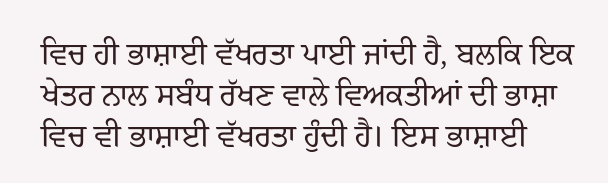ਵਿਚ ਹੀ ਭਾਸ਼ਾਈ ਵੱਖਰਤਾ ਪਾਈ ਜਾਂਦੀ ਹੈ, ਬਲਕਿ ਇਕ ਖੇਤਰ ਨਾਲ ਸਬੰਧ ਰੱਖਣ ਵਾਲੇ ਵਿਅਕਤੀਆਂ ਦੀ ਭਾਸ਼ਾ ਵਿਚ ਵੀ ਭਾਸ਼ਾਈ ਵੱਖਰਤਾ ਹੁੰਦੀ ਹੈ। ਇਸ ਭਾਸ਼ਾਈ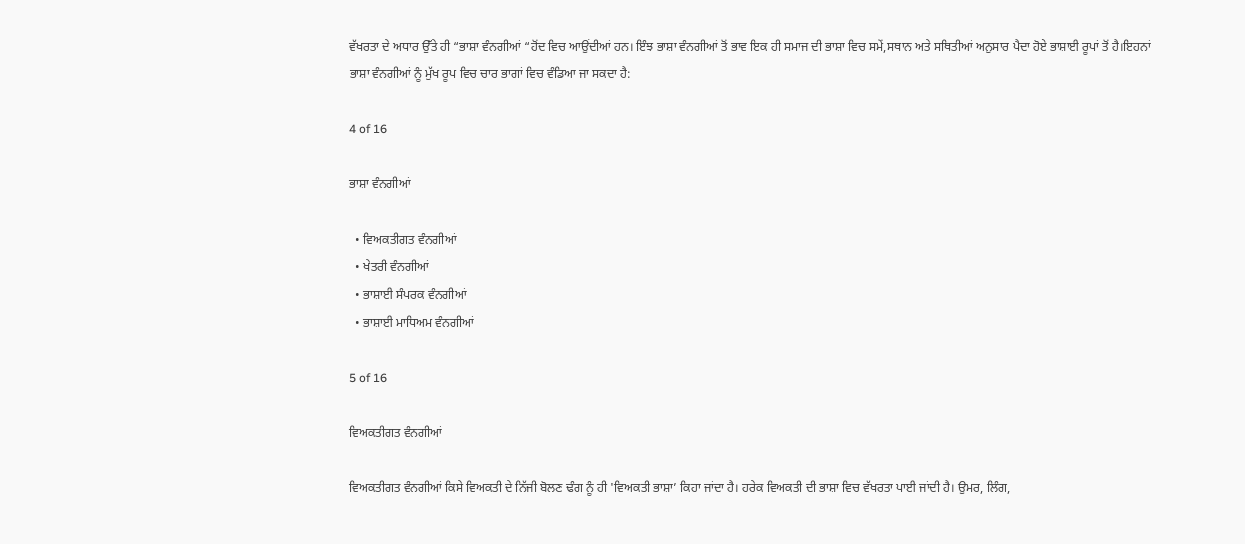ਵੱਖਰਤਾ ਦੇ ਅਧਾਰ ਉੱਤੇ ਹੀ “ਭਾਸ਼ਾ ਵੰਨਗੀਆਂ “ਹੋਂਦ ਵਿਚ ਆਉਂਦੀਆਂ ਹਨ। ਇੰਝ ਭਾਸ਼ਾ ਵੰਨਗੀਆਂ ਤੋਂ ਭਾਵ ਇਕ ਹੀ ਸਮਾਜ ਦੀ ਭਾਸ਼ਾ ਵਿਚ ਸਮੇਂ,ਸਥਾਨ ਅਤੇ ਸਥਿਤੀਆਂ ਅਨੁਸਾਰ ਪੈਦਾ ਹੋਏ ਭਾਸ਼ਾਈ ਰੂਪਾਂ ਤੋਂ ਹੈ।ਇਹਨਾਂ ਭਾਸ਼ਾ ਵੰਨਗੀਆਂ ਨੂੰ ਮੁੱਖ ਰੂਪ ਵਿਚ ਚਾਰ ਭਾਗਾਂ ਵਿਚ ਵੰਡਿਆ ਜਾ ਸਕਦਾ ਹੈ:

4 of 16

ਭਾਸ਼ਾ ਵੰਨਗੀਆਂ

  • ਵਿਅਕਤੀਗਤ ਵੰਨਗੀਆਂ
  • ਖੇਤਰੀ ਵੰਨਗੀਆਂ
  • ਭਾਸ਼ਾਈ ਸੰਪਰਕ ਵੰਨਗੀਆਂ
  • ਭਾਸ਼ਾਈ ਮਾਧਿਅਮ ਵੰਨਗੀਆਂ

5 of 16

ਵਿਅਕਤੀਗਤ ਵੰਨਗੀਆਂ

ਵਿਅਕਤੀਗਤ ਵੰਨਗੀਆਂ ਕਿਸੇ ਵਿਅਕਤੀ ਦੇ ਨਿੱਜੀ ਬੋਲਣ ਢੰਗ ਨੂੰ ਹੀ 'ਵਿਅਕਤੀ ਭਾਸ਼ਾ’ ਕਿਹਾ ਜਾਂਦਾ ਹੈ। ਹਰੇਕ ਵਿਅਕਤੀ ਦੀ ਭਾਸ਼ਾ ਵਿਚ ਵੱਖਰਤਾ ਪਾਈ ਜਾਂਦੀ ਹੈ। ਉਮਰ, ਲਿੰਗ,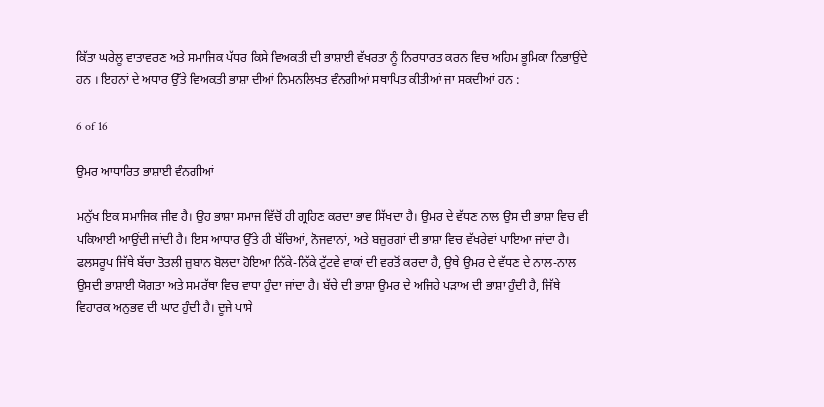ਕਿੱਤਾ ਘਰੇਲੂ ਵਾਤਾਵਰਣ ਅਤੇ ਸਮਾਜਿਕ ਪੱਧਰ ਕਿਸੇ ਵਿਅਕਤੀ ਦੀ ਭਾਸ਼ਾਈ ਵੱਖਰਤਾ ਨੂੰ ਨਿਰਧਾਰਤ ਕਰਨ ਵਿਚ ਅਹਿਮ ਭੂਮਿਕਾ ਨਿਭਾਉਂਦੇ ਹਨ । ਇਹਨਾਂ ਦੇ ਅਧਾਰ ਉੱਤੇ ਵਿਅਕਤੀ ਭਾਸ਼ਾ ਦੀਆਂ ਨਿਮਨਲਿਖਤ ਵੰਨਗੀਆਂ ਸਥਾਪਿਤ ਕੀਤੀਆਂ ਜਾ ਸਕਦੀਆਂ ਹਨ :

6 of 16

ਉਮਰ ਆਧਾਰਿਤ ਭਾਸ਼ਾਈ ਵੰਨਗੀਆਂ

ਮਨੁੱਖ ਇਕ ਸਮਾਜਿਕ ਜੀਵ ਹੈ। ਉਹ ਭਾਸ਼ਾ ਸਮਾਜ ਵਿੱਚੋਂ ਹੀ ਗ੍ਰਹਿਣ ਕਰਦਾ ਭਾਵ ਸਿੱਖਦਾ ਹੈ। ਉਮਰ ਦੇ ਵੱਧਣ ਨਾਲ ਉਸ ਦੀ ਭਾਸ਼ਾ ਵਿਚ ਵੀ ਪਕਿਆਈ ਆਉਂਦੀ ਜਾਂਦੀ ਹੈ। ਇਸ ਆਧਾਰ ਉੱਤੇ ਹੀ ਬੱਚਿਆਂ, ਨੋਜਵਾਨਾਂ, ਅਤੇ ਬਜ਼ੁਰਗਾਂ ਦੀ ਭਾਸ਼ਾ ਵਿਚ ਵੱਖਰੇਵਾਂ ਪਾਇਆ ਜਾਂਦਾ ਹੈ। ਫਲਸਰੂਪ ਜਿੱਥੇ ਬੱਚਾ ਤੋਤਲੀ ਜ਼ੁਬਾਨ ਬੋਲਦਾ ਹੋਇਆ ਨਿੱਕੇ-ਨਿੱਕੇ ਟੁੱਟਵੇ ਵਾਕਾਂ ਦੀ ਵਰਤੋਂ ਕਰਦਾ ਹੈ, ਉਥੇ ਉਮਰ ਦੇ ਵੱਧਣ ਦੇ ਨਾਲ-ਨਾਲ ਉਸਦੀ ਭਾਸ਼ਾਈ ਯੋਗਤਾ ਅਤੇ ਸਮਰੱਥਾ ਵਿਚ ਵਾਧਾ ਹੁੰਦਾ ਜਾਂਦਾ ਹੈ। ਬੱਚੇ ਦੀ ਭਾਸ਼ਾ ਉਮਰ ਦੇ ਅਜਿਹੇ ਪੜਾਅ ਦੀ ਭਾਸ਼ਾ ਹੁੰਦੀ ਹੈ, ਜਿੱਥੇ ਵਿਹਾਰਕ ਅਨੁਭਵ ਦੀ ਘਾਟ ਹੁੰਦੀ ਹੈ। ਦੂਜੇ ਪਾਸੇ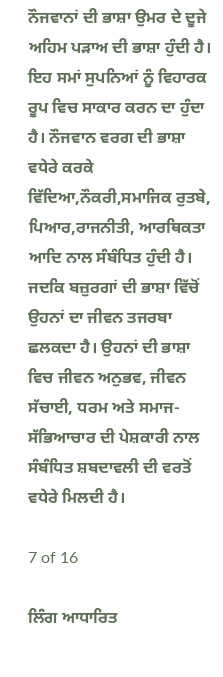ਨੌਜਵਾਨਾਂ ਦੀ ਭਾਸ਼ਾ ਉਮਰ ਦੇ ਦੂਜੇ ਅਹਿਮ ਪੜਾਅ ਦੀ ਭਾਸ਼ਾ ਹੁੰਦੀ ਹੈ। ਇਹ ਸਮਾਂ ਸੁਪਨਿਆਂ ਨੂੰ ਵਿਹਾਰਕ ਰੂਪ ਵਿਚ ਸਾਕਾਰ ਕਰਨ ਦਾ ਹੁੰਦਾ ਹੈ। ਨੌਜਵਾਨ ਵਰਗ ਦੀ ਭਾਸ਼ਾ ਵਧੇਰੇ ਕਰਕੇ ਵਿੱਦਿਆ,ਨੌਕਰੀ,ਸਮਾਜਿਕ ਰੁਤਬੇ, ਪਿਆਰ,ਰਾਜਨੀਤੀ, ਆਰਥਿਕਤਾ ਆਦਿ ਨਾਲ ਸੰਬੰਧਿਤ ਹੁੰਦੀ ਹੈ। ਜਦਕਿ ਬਜ਼ੁਰਗਾਂ ਦੀ ਭਾਸ਼ਾ ਵਿੱਚੋਂ ਉਹਨਾਂ ਦਾ ਜੀਵਨ ਤਜਰਬਾ ਛਲਕਦਾ ਹੈ। ਉਹਨਾਂ ਦੀ ਭਾਸ਼ਾ ਵਿਚ ਜੀਵਨ ਅਨੁਭਵ, ਜੀਵਨ ਸੱਚਾਈ, ਧਰਮ ਅਤੇ ਸਮਾਜ-ਸੱਭਿਆਚਾਰ ਦੀ ਪੇਸ਼ਕਾਰੀ ਨਾਲ ਸੰਬੰਧਿਤ ਸ਼ਬਦਾਵਲੀ ਦੀ ਵਰਤੋਂ ਵਧੇਰੇ ਮਿਲਦੀ ਹੈ।

7 of 16

ਲਿੰਗ ਆਧਾਰਿਤ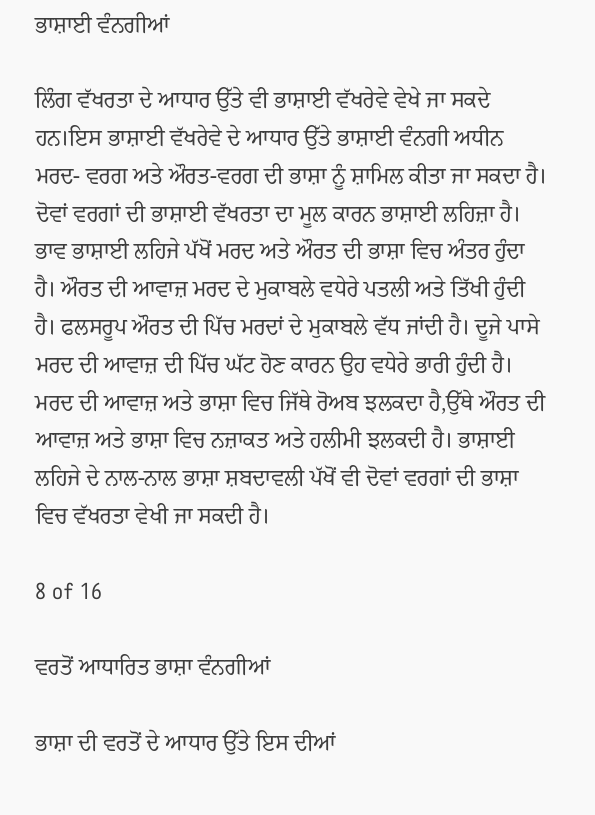ਭਾਸ਼ਾਈ ਵੰਨਗੀਆਂ

ਲਿੰਗ ਵੱਖਰਤਾ ਦੇ ਆਧਾਰ ਉੱਤੇ ਵੀ ਭਾਸ਼ਾਈ ਵੱਖਰੇਵੇ ਵੇਖੇ ਜਾ ਸਕਦੇ ਹਨ।ਇਸ ਭਾਸ਼ਾਈ ਵੱਖਰੇਵੇ ਦੇ ਆਧਾਰ ਉੱਤੇ ਭਾਸ਼ਾਈ ਵੰਨਗੀ ਅਧੀਨ ਮਰਦ- ਵਰਗ ਅਤੇ ਔਰਤ-ਵਰਗ ਦੀ ਭਾਸ਼ਾ ਨੂੰ ਸ਼ਾਮਿਲ ਕੀਤਾ ਜਾ ਸਕਦਾ ਹੈ। ਦੋਵਾਂ ਵਰਗਾਂ ਦੀ ਭਾਸ਼ਾਈ ਵੱਖਰਤਾ ਦਾ ਮੂਲ ਕਾਰਨ ਭਾਸ਼ਾਈ ਲਹਿਜ਼ਾ ਹੈ। ਭਾਵ ਭਾਸ਼ਾਈ ਲਹਿਜੇ ਪੱਖੋਂ ਮਰਦ ਅਤੇ ਔਰਤ ਦੀ ਭਾਸ਼ਾ ਵਿਚ ਅੰਤਰ ਹੁੰਦਾ ਹੈ। ਔਰਤ ਦੀ ਆਵਾਜ਼ ਮਰਦ ਦੇ ਮੁਕਾਬਲੇ ਵਧੇਰੇ ਪਤਲੀ ਅਤੇ ਤਿੱਖੀ ਹੁੰਦੀ ਹੈ। ਫਲਸਰੂਪ ਔਰਤ ਦੀ ਪਿੱਚ ਮਰਦਾਂ ਦੇ ਮੁਕਾਬਲੇ ਵੱਧ ਜਾਂਦੀ ਹੈ। ਦੂਜੇ ਪਾਸੇ ਮਰਦ ਦੀ ਆਵਾਜ਼ ਦੀ ਪਿੱਚ ਘੱਟ ਹੋਣ ਕਾਰਨ ਉਹ ਵਧੇਰੇ ਭਾਰੀ ਹੁੰਦੀ ਹੈ। ਮਰਦ ਦੀ ਆਵਾਜ਼ ਅਤੇ ਭਾਸ਼ਾ ਵਿਚ ਜਿੱਥੇ ਰੋਅਬ ਝਲਕਦਾ ਹੈ,ਉੱਥੇ ਔਰਤ ਦੀ ਆਵਾਜ਼ ਅਤੇ ਭਾਸ਼ਾ ਵਿਚ ਨਜ਼ਾਕਤ ਅਤੇ ਹਲੀਮੀ ਝਲਕਦੀ ਹੈ। ਭਾਸ਼ਾਈ ਲਹਿਜੇ ਦੇ ਨਾਲ-ਨਾਲ ਭਾਸ਼ਾ ਸ਼ਬਦਾਵਲੀ ਪੱਖੋਂ ਵੀ ਦੋਵਾਂ ਵਰਗਾਂ ਦੀ ਭਾਸ਼ਾ ਵਿਚ ਵੱਖਰਤਾ ਵੇਖੀ ਜਾ ਸਕਦੀ ਹੈ।

8 of 16

ਵਰਤੋਂ ਆਧਾਰਿਤ ਭਾਸ਼ਾ ਵੰਨਗੀਆਂ

ਭਾਸ਼ਾ ਦੀ ਵਰਤੋਂ ਦੇ ਆਧਾਰ ਉੱਤੇ ਇਸ ਦੀਆਂ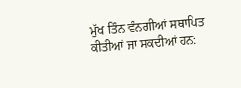ਮੁੱਖ ਤਿੰਨ ਵੰਨਗੀਆਂ ਸਥਾਪਿਤ ਕੀਤੀਆਂ ਜਾ ਸਕਦੀਆਂ ਹਨ: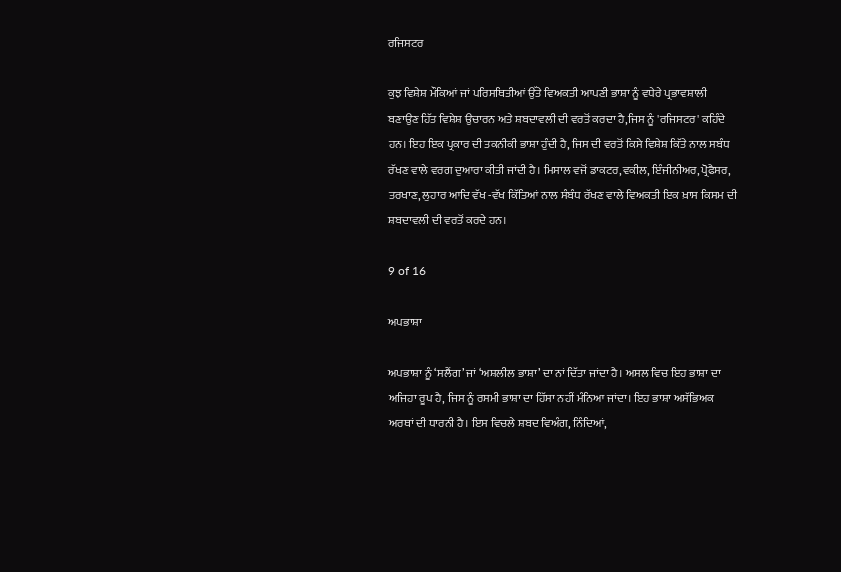ਰਜਿਸਟਰ

ਕੁਝ ਵਿਸ਼ੇਸ਼ ਮੌਕਿਆਂ ਜਾਂ ਪਰਿਸਥਿਤੀਆਂ ਉੱਤੇ ਵਿਅਕਤੀ ਆਪਣੀ ਭਾਸ਼ਾ ਨੂੰ ਵਧੇਰੇ ਪ੍ਰਭਾਵਸ਼ਾਲੀ ਬਣਾਉਣ ਹਿੱਤ ਵਿਸ਼ੇਸ਼ ਉਚਾਰਨ ਅਤੇ ਸ਼ਬਦਾਵਲੀ ਦੀ ਵਰਤੋਂ ਕਰਦਾ ਹੈ,ਜਿਸ ਨੂੰ 'ਰਜਿਸਟਰ' ਕਹਿੰਦੇ ਹਨ। ਇਹ ਇਕ ਪ੍ਰਕਾਰ ਦੀ ਤਕਨੀਕੀ ਭਾਸ਼ਾ ਹੁੰਦੀ ਹੈ, ਜਿਸ ਦੀ ਵਰਤੋਂ ਕਿਸੇ ਵਿਸ਼ੇਸ਼ ਕਿੱਤੇ ਨਾਲ ਸਬੰਧ ਰੱਖਣ ਵਾਲੇ ਵਰਗ ਦੁਆਰਾ ਕੀਤੀ ਜਾਂਦੀ ਹੈ। ਮਿਸਾਲ ਵਜੋਂ ਡਾਕਟਰ,ਵਕੀਲ, ਇੰਜੀਨੀਅਰ,ਪ੍ਰੋਫੈਸਰ, ਤਰਖਾਣ, ਲੁਹਾਰ ਆਦਿ ਵੱਖ -ਵੱਖ ਕਿੱਤਿਆਂ ਨਾਲ ਸੰਬੰਧ ਰੱਖਣ ਵਾਲੇ ਵਿਅਕਤੀ ਇਕ ਖ਼ਾਸ ਕਿਸਮ ਦੀ ਸ਼ਬਦਾਵਲੀ ਦੀ ਵਰਤੋਂ ਕਰਦੇ ਹਨ।

9 of 16

ਅਪਭਾਸ਼ਾ

ਅਪਭਾਸ਼ਾ ਨੂੰ ‘ਸਲੈਂਗ’ ਜਾਂ ‘ਅਸ਼ਲੀਲ ਭਾਸ਼ਾ’ ਦਾ ਨਾਂ ਦਿੱਤਾ ਜਾਂਦਾ ਹੈ। ਅਸਲ ਵਿਚ ਇਹ ਭਾਸ਼ਾ ਦਾ ਅਜਿਹਾ ਰੂਪ ਹੈ, ਜਿਸ ਨੂੰ ਰਸਮੀ ਭਾਸ਼ਾ ਦਾ ਹਿੱਸਾ ਨਹੀਂ ਮੰਨਿਆ ਜਾਂਦਾ। ਇਹ ਭਾਸ਼ਾ ਅਸੱਭਿਅਕ ਅਰਥਾਂ ਦੀ ਧਾਰਨੀ ਹੈ। ਇਸ ਵਿਚਲੇ ਸ਼ਬਦ ਵਿਅੰਗ, ਨਿੰਦਿਆਂ,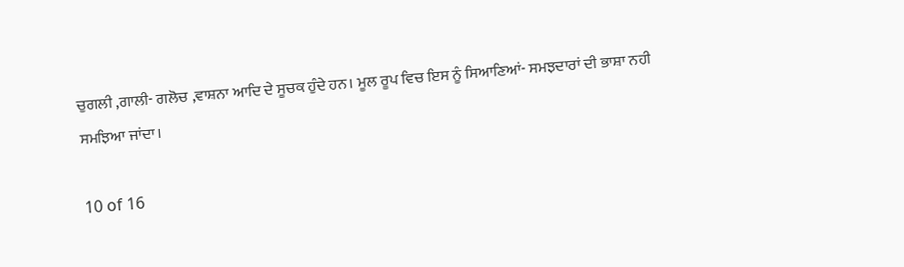ਚੁਗਲੀ ,ਗਾਲੀ- ਗਲੋਚ ,ਵਾਸ਼ਨਾ ਆਦਿ ਦੇ ਸੂਚਕ ਹੁੰਦੇ ਹਨ। ਮੂਲ ਰੂਪ ਵਿਚ ਇਸ ਨੂੰ ਸਿਆਣਿਆਂ- ਸਮਝਦਾਰਾਂ ਦੀ ਭਾਸ਼ਾ ਨਹੀ ਸਮਝਿਆ ਜਾਂਦਾ।

10 of 16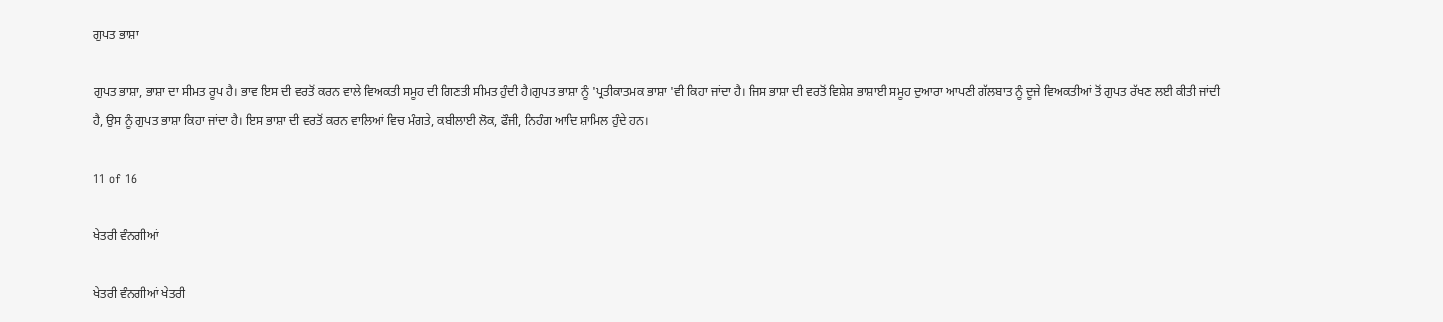ਗੁਪਤ ਭਾਸ਼ਾ

ਗੁਪਤ ਭਾਸ਼ਾ, ਭਾਸ਼ਾ ਦਾ ਸੀਮਤ ਰੂਪ ਹੈ। ਭਾਵ ਇਸ ਦੀ ਵਰਤੋਂ ਕਰਨ ਵਾਲੇ ਵਿਅਕਤੀ ਸਮੂਹ ਦੀ ਗਿਣਤੀ ਸੀਮਤ ਹੁੰਦੀ ਹੈ।ਗੁਪਤ ਭਾਸ਼ਾ ਨੂੰ 'ਪ੍ਰਤੀਕਾਤਮਕ ਭਾਸ਼ਾ 'ਵੀ ਕਿਹਾ ਜਾਂਦਾ ਹੈ। ਜਿਸ ਭਾਸ਼ਾ ਦੀ ਵਰਤੋਂ ਵਿਸ਼ੇਸ਼ ਭਾਸ਼ਾਈ ਸਮੂਹ ਦੁਆਰਾ ਆਪਣੀ ਗੱਲਬਾਤ ਨੂੰ ਦੂਜੇ ਵਿਅਕਤੀਆਂ ਤੋਂ ਗੁਪਤ ਰੱਖਣ ਲਈ ਕੀਤੀ ਜਾਂਦੀ ਹੈ, ਉਸ ਨੂੰ ਗੁਪਤ ਭਾਸ਼ਾ ਕਿਹਾ ਜਾਂਦਾ ਹੈ। ਇਸ ਭਾਸ਼ਾ ਦੀ ਵਰਤੋਂ ਕਰਨ ਵਾਲਿਆਂ ਵਿਚ ਮੰਗਤੇ, ਕਬੀਲਾਈ ਲੋਕ, ਫੌਜੀ, ਨਿਹੰਗ ਆਦਿ ਸ਼ਾਮਿਲ ਹੁੰਦੇ ਹਨ।

11 of 16

ਖੇਤਰੀ ਵੰਨਗੀਆਂ

ਖੇਤਰੀ ਵੰਨਗੀਆਂ ਖੇਤਰੀ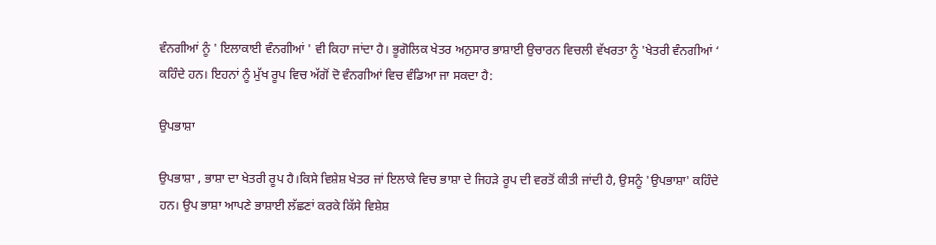ਵੰਨਗੀਆਂ ਨੂੰ ' ਇਲਾਕਾਈ ਵੰਨਗੀਆਂ ' ਵੀ ਕਿਹਾ ਜਾਂਦਾ ਹੈ। ਭੂਗੋਲਿਕ ਖੇਤਰ ਅਨੁਸਾਰ ਭਾਸ਼ਾਈ ਉਚਾਰਨ ਵਿਚਲੀ ਵੱਖਰਤਾ ਨੂੰ 'ਖੇਤਰੀ ਵੰਨਗੀਆਂ ‘ ਕਹਿੰਦੇ ਹਨ। ਇਹਨਾਂ ਨੂੰ ਮੁੱਖ ਰੂਪ ਵਿਚ ਅੱਗੋਂ ਦੋ ਵੰਨਗੀਆਂ ਵਿਚ ਵੰਡਿਆ ਜਾ ਸਕਦਾ ਹੈ:

ਉਪਭਾਸ਼ਾ

ਉਪਭਾਸ਼ਾ , ਭਾਸ਼ਾ ਦਾ ਖੇਤਰੀ ਰੂਪ ਹੈ।ਕਿਸੇ ਵਿਸ਼ੇਸ਼ ਖੇਤਰ ਜਾਂ ਇਲਾਕੇ ਵਿਚ ਭਾਸ਼ਾ ਦੇ ਜਿਹੜੇ ਰੂਪ ਦੀ ਵਰਤੋਂ ਕੀਤੀ ਜਾਂਦੀ ਹੈ, ਉਸਨੂੰ 'ਉਪਭਾਸ਼ਾ' ਕਹਿੰਦੇ ਹਨ। ਉਪ ਭਾਸ਼ਾ ਆਪਣੇ ਭਾਸ਼ਾਈ ਲੱਛਣਾਂ ਕਰਕੇ ਕਿੱਸੇ ਵਿਸ਼ੇਸ਼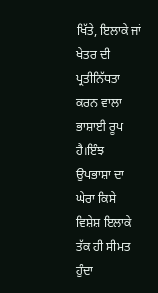ਖਿੱਤੇ, ਇਲਾਕੇ ਜਾਂ ਖੇਤਰ ਦੀ ਪ੍ਰਤੀਨਿੱਧਤਾ ਕਰਨ ਵਾਲਾ ਭਾਸ਼ਾਈ ਰੂਪ ਹੈ।ਇੰਝ ਉਪਭਾਸ਼ਾ ਦਾ ਘੇਰਾ ਕਿਸੇ ਵਿਸ਼ੇਸ਼ ਇਲਾਕੇ ਤੱਕ ਹੀ ਸੀਮਤ ਹੁੰਦਾ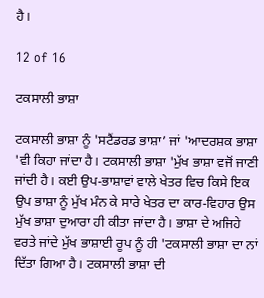ਹੈ।

12 of 16

ਟਕਸਾਲੀ ਭਾਸ਼ਾ

ਟਕਸਾਲੀ ਭਾਸ਼ਾ ਨੂੰ 'ਸਟੈਂਡਰਡ ਭਾਸ਼ਾ’ ਜਾਂ 'ਆਦਰਸ਼ਕ ਭਾਸ਼ਾ 'ਵੀ ਕਿਹਾ ਜਾਂਦਾ ਹੈ। ਟਕਸਾਲੀ ਭਾਸ਼ਾ 'ਮੁੱਖ ਭਾਸ਼ਾ ਵਜੋਂ ਜਾਣੀ ਜਾਂਦੀ ਹੈ। ਕਈ ਉਪ-ਭਾਸ਼ਾਵਾਂ ਵਾਲੇ ਖੇਤਰ ਵਿਚ ਕਿਸੇ ਇਕ ਉਪ ਭਾਸ਼ਾ ਨੂੰ ਮੁੱਖ ਮੰਨ ਕੇ ਸਾਰੇ ਖੇਤਰ ਦਾ ਕਾਰ-ਵਿਹਾਰ ਉਸ ਮੁੱਖ ਭਾਸ਼ਾ ਦੁਆਰਾ ਹੀ ਕੀਤਾ ਜਾਂਦਾ ਹੈ। ਭਾਸ਼ਾ ਦੇ ਅਜਿਹੇ ਵਰਤੇ ਜਾਂਦੇ ਮੁੱਖ ਭਾਸ਼ਾਈ ਰੂਪ ਨੂੰ ਹੀ 'ਟਕਸਾਲੀ ਭਾਸ਼ਾ ਦਾ ਨਾਂ ਦਿੱਤਾ ਗਿਆ ਹੈ। ਟਕਸਾਲੀ ਭਾਸ਼ਾ ਦੀ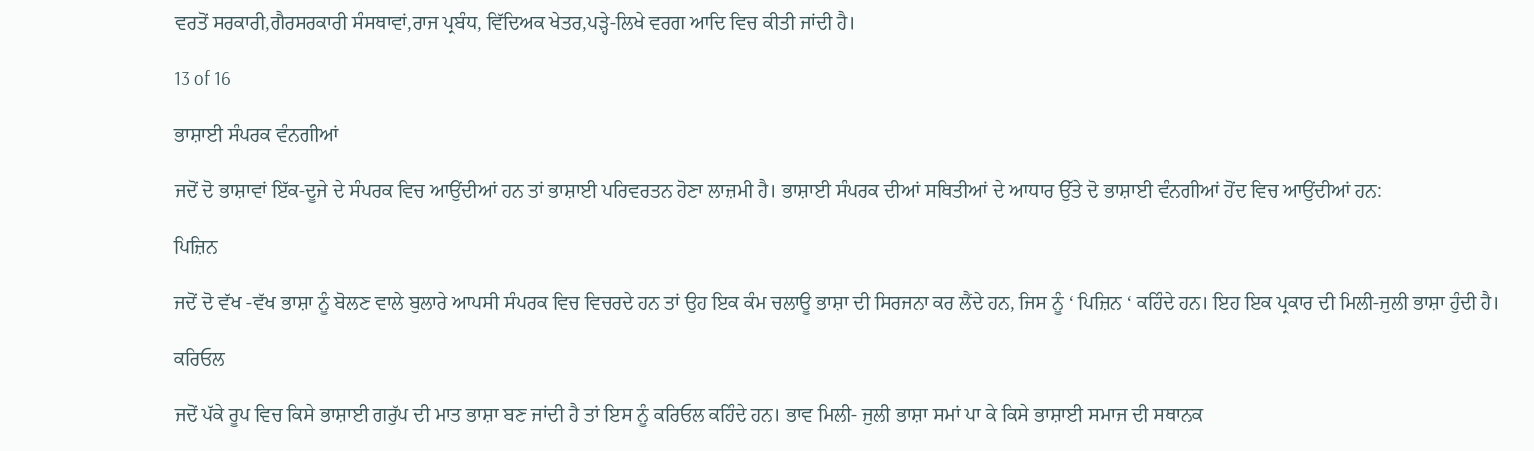ਵਰਤੋਂ ਸਰਕਾਰੀ,ਗੈਰਸਰਕਾਰੀ ਸੰਸਥਾਵਾਂ,ਰਾਜ ਪ੍ਰਬੰਧ, ਵਿੱਦਿਅਕ ਖੇਤਰ,ਪੜ੍ਹੇ-ਲਿਖੇ ਵਰਗ ਆਦਿ ਵਿਚ ਕੀਤੀ ਜਾਂਦੀ ਹੈ।

13 of 16

ਭਾਸ਼ਾਈ ਸੰਪਰਕ ਵੰਨਗੀਆਂ

ਜਦੋਂ ਦੋ ਭਾਸ਼ਾਵਾਂ ਇੱਕ-ਦੂਜੇ ਦੇ ਸੰਪਰਕ ਵਿਚ ਆਉਂਦੀਆਂ ਹਨ ਤਾਂ ਭਾਸ਼ਾਈ ਪਰਿਵਰਤਨ ਹੋਣਾ ਲਾਜ਼ਮੀ ਹੈ। ਭਾਸ਼ਾਈ ਸੰਪਰਕ ਦੀਆਂ ਸਥਿਤੀਆਂ ਦੇ ਆਧਾਰ ਉੱਤੇ ਦੋ ਭਾਸ਼ਾਈ ਵੰਨਗੀਆਂ ਹੋਂਦ ਵਿਚ ਆਉਂਦੀਆਂ ਹਨ:

ਪਿਜ਼ਿਨ

ਜਦੋਂ ਦੋ ਵੱਖ -ਵੱਖ ਭਾਸ਼ਾ ਨੂੰ ਬੋਲਣ ਵਾਲੇ ਬੁਲਾਰੇ ਆਪਸੀ ਸੰਪਰਕ ਵਿਚ ਵਿਚਰਦੇ ਹਨ ਤਾਂ ਉਹ ਇਕ ਕੰਮ ਚਲਾਊ ਭਾਸ਼ਾ ਦੀ ਸਿਰਜਨਾ ਕਰ ਲੈਂਦੇ ਹਨ, ਜਿਸ ਨੂੰ ‘ ਪਿਜ਼ਿਨ ‘ ਕਹਿੰਦੇ ਹਨ। ਇਹ ਇਕ ਪ੍ਰਕਾਰ ਦੀ ਮਿਲੀ-ਜੁਲੀ ਭਾਸ਼ਾ ਹੁੰਦੀ ਹੈ।

ਕਰਿਓਲ

ਜਦੋਂ ਪੱਕੇ ਰੂਪ ਵਿਚ ਕਿਸੇ ਭਾਸ਼ਾਈ ਗਰੁੱਪ ਦੀ ਮਾਤ ਭਾਸ਼ਾ ਬਣ ਜਾਂਦੀ ਹੈ ਤਾਂ ਇਸ ਨੂੰ ਕਰਿਓਲ ਕਹਿੰਦੇ ਹਨ। ਭਾਵ ਮਿਲੀ- ਜੁਲੀ ਭਾਸ਼ਾ ਸਮਾਂ ਪਾ ਕੇ ਕਿਸੇ ਭਾਸ਼ਾਈ ਸਮਾਜ ਦੀ ਸਥਾਨਕ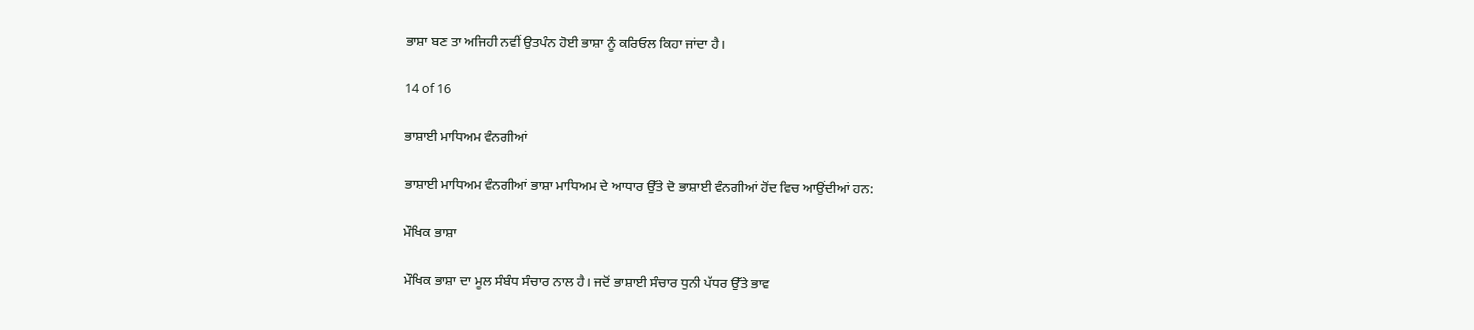ਭਾਸ਼ਾ ਬਣ ਤਾ ਅਜਿਹੀ ਨਵੀਂ ਉਤਪੰਨ ਹੋਈ ਭਾਸ਼ਾ ਨੂੰ ਕਰਿਓਲ ਕਿਹਾ ਜਾਂਦਾ ਹੈ।

14 of 16

ਭਾਸ਼ਾਈ ਮਾਧਿਅਮ ਵੰਨਗੀਆਂ

ਭਾਸ਼ਾਈ ਮਾਧਿਅਮ ਵੰਨਗੀਆਂ ਭਾਸ਼ਾ ਮਾਧਿਅਮ ਦੇ ਆਧਾਰ ਉੱਤੇ ਦੋ ਭਾਸ਼ਾਈ ਵੰਨਗੀਆਂ ਹੋਂਦ ਵਿਚ ਆਉਂਦੀਆਂ ਹਨ:

ਮੌਖਿਕ ਭਾਸ਼ਾ

ਮੌਖਿਕ ਭਾਸ਼ਾ ਦਾ ਮੂਲ ਸੰਬੰਧ ਸੰਚਾਰ ਨਾਲ ਹੈ। ਜਦੋਂ ਭਾਸ਼ਾਈ ਸੰਚਾਰ ਧੁਨੀ ਪੱਧਰ ਉੱਤੇ ਭਾਵ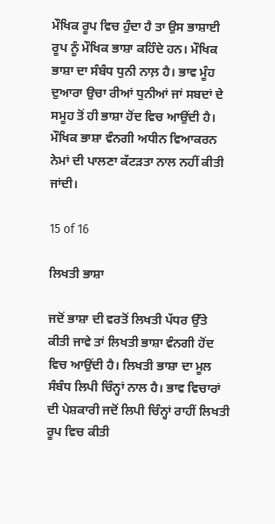ਮੌਖਿਕ ਰੂਪ ਵਿਚ ਹੁੰਦਾ ਹੈ ਤਾ ਉਸ ਭਾਸ਼ਾਈ ਰੂਪ ਨੂੰ ਮੌਖਿਕ ਭਾਸ਼ਾ ਕਹਿੰਦੇ ਹਨ। ਮੌਖਿਕ ਭਾਸ਼ਾ ਦਾ ਸੰਬੰਧ ਧੁਨੀ ਨਾਲ਼ ਹੈ। ਭਾਵ ਮੂੰਹ ਦੁਆਰਾ ਉਚਾ ਰੀਆਂ ਧੁਨੀਆਂ ਜਾਂ ਸਬਦਾਂ ਦੇ ਸਮੂਹ ਤੋਂ ਹੀ ਭਾਸ਼ਾ ਹੋਂਦ ਵਿਚ ਆਉਂਦੀ ਹੈ। ਮੌਖਿਕ ਭਾਸ਼ਾ ਵੰਨਗੀ ਅਧੀਨ ਵਿਆਕਰਨ ਨੇਮਾਂ ਦੀ ਪਾਲਣਾ ਕੱਟੜਤਾ ਨਾਲ ਨਹੀਂ ਕੀਤੀ ਜਾਂਦੀ।

15 of 16

ਲਿਖਤੀ ਭਾਸ਼ਾ

ਜਦੋਂ ਭਾਸ਼ਾ ਦੀ ਵਰਤੋਂ ਲਿਖਤੀ ਪੱਧਰ ਉੱਤੇ ਕੀਤੀ ਜਾਵੇ ਤਾਂ ਲਿਖਤੀ ਭਾਸ਼ਾ ਵੰਨਗੀ ਹੋਂਦ ਵਿਚ ਆਉਂਦੀ ਹੈ। ਲਿਖਤੀ ਭਾਸ਼ਾ ਦਾ ਮੂਲ ਸੰਬੰਧ ਲਿਪੀ ਚਿੰਨ੍ਹਾਂ ਨਾਲ ਹੈ। ਭਾਵ ਵਿਚਾਰਾਂ ਦੀ ਪੇਸ਼ਕਾਰੀ ਜਦੋਂ ਲਿਪੀ ਚਿੰਨ੍ਹਾਂ ਰਾਹੀਂ ਲਿਖਤੀ ਰੂਪ ਵਿਚ ਕੀਤੀ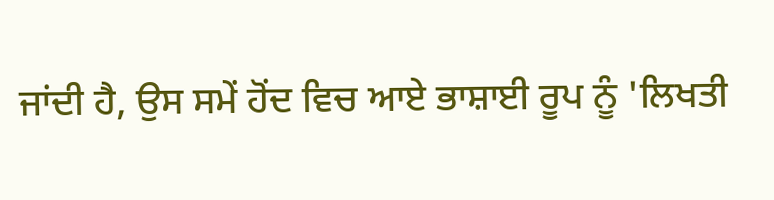ਜਾਂਦੀ ਹੈ, ਉਸ ਸਮੇਂ ਹੋਂਦ ਵਿਚ ਆਏ ਭਾਸ਼ਾਈ ਰੂਪ ਨੂੰ 'ਲਿਖਤੀ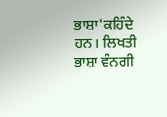ਭਾਸ਼ਾ'ਕਹਿੰਦੇ ਹਨ। ਲਿਖਤੀ ਭਾਸ਼ਾ ਵੰਨਗੀ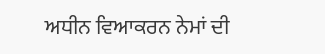ਅਧੀਨ ਵਿਆਕਰਨ ਨੇਮਾਂ ਦੀ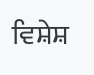ਵਿਸ਼ੇਸ਼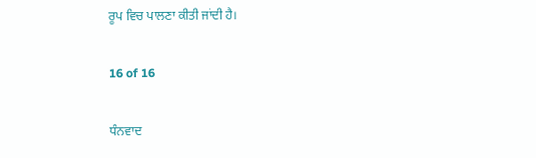ਰੂਪ ਵਿਚ ਪਾਲਣਾ ਕੀਤੀ ਜਾਂਦੀ ਹੈ।

16 of 16

ਧੰਨਵਾਦ